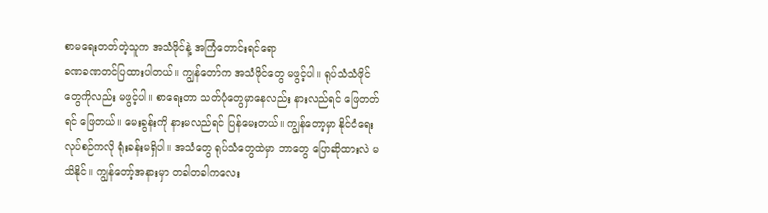စာမရေးတတ်တဲ့သူက အသံဖိုင်နဲ့ အကြံတောင်းရင်ရော
ခဏခဏတင်ပြထားပါတယ်။ ကျွန်တော်က အသံဖိုင်တွေ မဖွင့်ပါ။ ရုပ်သံသံဖိုင်တွေကိုလည်း မဖွင့်ပါ။ စာရေးတာ သတ်ပုံတွေမှာနေလည်း နားလည်ရင် ဖြေတတ်ရင် ဖြေတယ်။ မေးခွန်းကို နားမလည်ရင် ပြန်မေးတယ်။ ကျွန်တော့မှာ နိုင်ငံရေးလုပ်စဉ်ကလို ရုံးခန်းမရှိပါ။ အသံတွေ ရုပ်သံတွေထဲမှာ ဘာတွေ ပြောဆိုထားလဲ မသိနိုင်။ ကျွန်တော့်အနားမှာ တခါတခါကလေး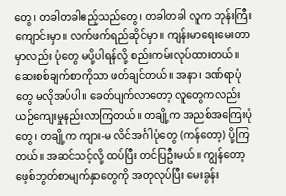တွေ၊ တခါတခါဧည့်သည်တွေ၊ တခါတခါ လူက ဘုန်းကြီးကျောင်းမှာ။ လက်ဖက်ရည်ဆိုင်မှာ။ ကျန်းမာရေးမေးတာမှာလည်း ပုံတွေ မပို့ပါရန်လို့ စည်းကမ်းလုပ်ထားတယ်။ ဆေးစစ်ချက်စာကိုသာ ဖတ်ချင်တယ်။ အနာ၊ ဒဏ်ရာပုံတွေ မလိုအပ်ပါ။ ခေတ်ပျက်လာတော့ လူတွေကလည်း ယဉ်ကျေးမှုနည်းလာကြတယ်။ တချို့က အညစ်အကြေးပုံတွေ၊ တချို့က ကျား-မ လိင်အင်္ဂါပုံတွေ (ကန်တော့) ပို့ကြတယ်။ အဆင်သင့်လို့ ထပ်ပြီး တင်ပြဦးမယ်။ ကျွန်တော့ ဖေ့စ်ဘွတ်စာမျက်နှာတွေကို အတုလုပ်ပြီး မေးခွန်း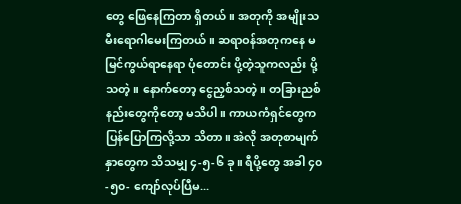တွေ ဖြေနေကြတာ ရှိတယ်။ အတုကို အမျိုးသမီးရောဂါမေးကြတယ်။ ဆရာဝန်အတုကနေ မမြင်ကွယ်ရာနေရာ ပုံတောင်း ပို့တဲ့သူကလည်း ပို့သတဲ့။ နောက်တော့ ငွေညှစ်သတဲ့။ တခြားညစ်နည်းတွေကိုတော့ မသိပါ။ ကာယကံရှင်တွေက ပြန်ပြောကြလို့သာ သိတာ။ အဲလို အတုစာမျက်နှာတွေက သိသမျှ ၄-၅-၆ ခု။ ရီပို့တွေ အခါ ၄၀-၅၀- ကျော်လုပ်ပြီမ...